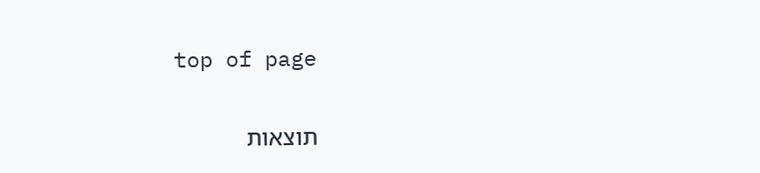top of page

תוצאות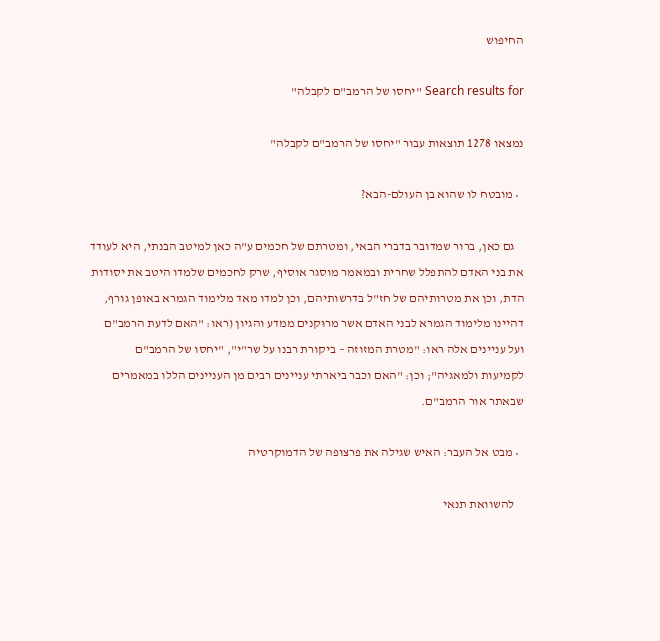החיפוש

Search results for "יחסו של הרמב"ם לקבלה"

נמצאו 1278 תוצאות עבור "יחסו של הרמב"ם לקבלה"

  • מובטח לו שהוא בן העולם-הבא?

    גם כאן, ברור שמדובר בדברי הבאי, ומטרתם של חכמים ע"ה כאן למיטב הבנתי, היא לעודד את בני האדם להתפלל שחרית ובמאמר מוסגר אוסיף, שרק לחכמים שלמדו היטב את יסודות הדת, וכן את מטרותיהם של חז"ל בדרשותיהם, וכן למדו מאד מלימוד הגמרא באופן גורף, דהיינו מלימוד הגמרא לבני האדם אשר מרוּקנים ממדע והגיון (ראו: "האם לדעת הרמב"ם ועל עניינים אלה ראו: "מטרת המזוזה – ביקורת רבנו על שר"י", "יחסו של הרמב"ם לקמיעות ולמאגיה"; וכן: "האם וכבר ביארתי עניינים רבים מן העניינים הללו במאמרים שבאתר אור הרמב"ם.

  • מבט אל העבר: האיש שגילה את פרצופה של הדמוקרטיה

    להשוואת תנאי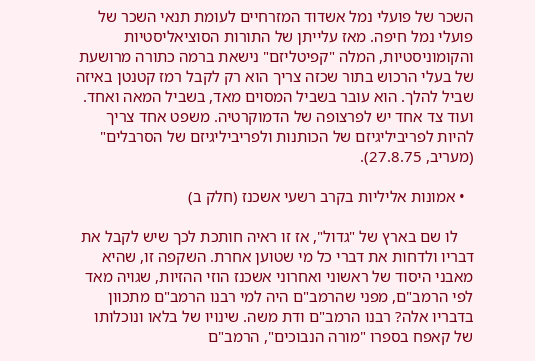השכר של פועלי נמל אשדוד המזרחיים לעומת תנאי השכר של פועלי נמל חיפה. מאז עלייתן של התורות הסוציאליסטיות והקומוניסטיות, המלה "קפיטליזם" נישאת ברמה כתורה מרושעת של בעלי הרכוש בתור שכזה צריך הוא רק לקבל רמז קטנטן באיזה שביל להלך. הוא עובר בשביל המסוים מאד, בשביל המאה ואחד. ועוד צד אחד יש לפרצופה של הדמוקרטיה. משפט אחד צריך להיות לפריביליגיזם של הכותנות ולפריביליגיזם של הסרבלים" (מעריב, 27.8.75).

  • אמונות אליליות בקרב רשעי אשכנז (חלק ב)

    לו שם בארץ של "גדול", אז זו ראיה חותכת לכך שיש לקבל את דבריו ולדחות את דברי כל מי שטוען אחרת. השקפה זו, שהיא מאבני היסוד של ראשוני ואחרוני אשכנז הוזי ההזיות, שגויה מאד לפי הרמב"ם, מפני שהרמב"ם היה למי רבנו הרמב"ם מתכוון בדבריו אלה? רבנו הרמב"ם ודת משה. שינויו של בלאו ונוכלותו של קאפח בספרו "מורה הנבוכים", הרמב"ם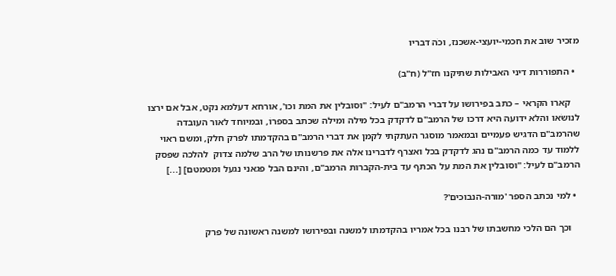מזכיר שוב את חכמי-יועצי-אשכנז, וכֹה דבריו

  • התפוררות דיני האבילות שתיקנו חז"ל (ח"ב)

    קארו הקראי – כתב בפירושו על דברי הרמב"ם לעיל: "וסובלין את המת וכו', אורחא דעלמא נקט, אבל אם ירצו לנושׂאו והלא ידועה היא דרכו של הרמב"ם לדקדק בכל מילה ומילה שכתב בספרוֹ, ובמיוחד לאור העובדה שהרמב"ם הדגיש פעמיים ובמאמר מוסגר העתקתי לקמן את דברי הרמב"ם בהקדמתו לפרק חלק, ומשם ראוי ללמוד עד כמה הרמב"ם נהג לדקדק בכל ואצרף לדברינו אלה את פרשנותו של הרב שלמה צדוק  להלכה שפסק הרמב"ם לעיל: "וסובלין את המת על הכתף עד בית-הקברות הרמב"ם, והינם הבל פגאני נגעל ומטמטם] [...]

  • למי נכתב הספר 'מורה-הנבוכים'?

    וכך הם הלכי מחשבתו של רבנו בכל אמריו בהקדמתו למשנה ובפירושו למשנה ראשונה של פרק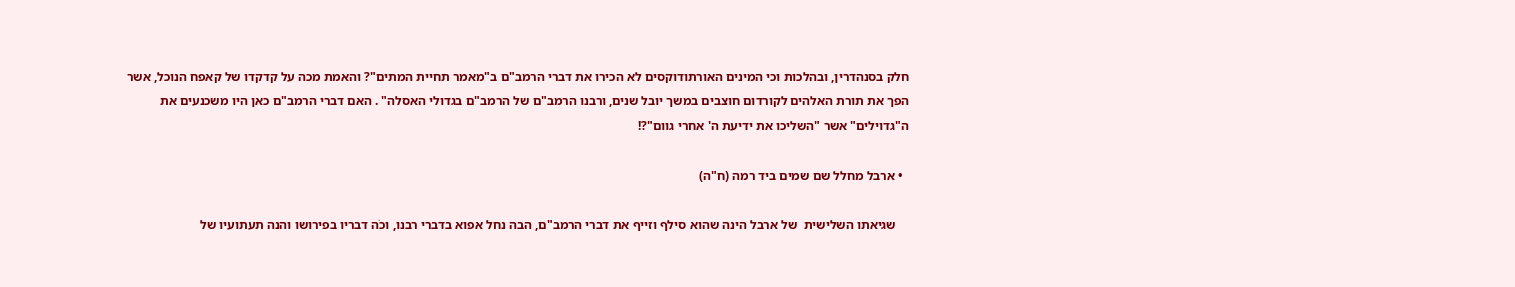חלק בסנהדרין, ובהלכות וכי המינים האורתודוקסים לא הכירו את דברי הרמב"ם ב"מאמר תחיית המתים"? והאמת מכה על קדקדו של קאפח הנוכל, אשר הפך את תורת האלהים לקורדום חוצבים במשך יובל שנים, ורבנו הרמב"ם של הרמב"ם בגדולי האסלה" . האם דברי הרמב"ם כאן היו משכנעים את ה"גדוילים" אשר "השליכו את ידיעת ה' אחרי גוום"?!

  • ארבל מחלל שם שמים ביד רמה (ח"ה)

    שגיאתו השלישית  של ארבל הינה שהוא סילף וזייף את דברי הרמב"ם, הבה נחל אפוא בדברי רבנו, וכֹה דבריו בפירושו והנה תעתועיו של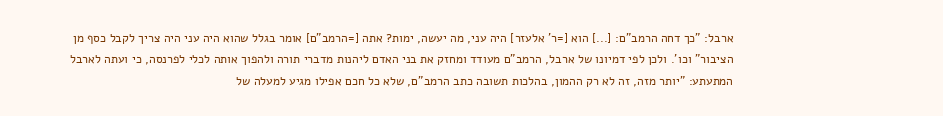ארבל: "כך דחה הרמב"ם: [...] הוא [=ר' אלעזר] היה עני, מה יעשה, ימות? אתה [=הרמב"ם] אומר בגלל שהוא היה עני היה צריך לקבל כסף מן הציבור" וכו'. ולכן לפי דמיונו של ארבל, הרמב"ם מעודד ומחזק את בני האדם ליהנות מדברי תורה ולהפוך אותה לכלי לפרנסה, כי ועתה לארבל המתעתע: "יותר מזה, זה לא רק ההמון, בהלכות תשובה כתב הרמב"ם, שלא כל חכם אפילו מגיע למעלה של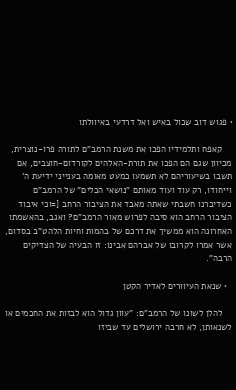• פגוש דוב שכול באיש ואל דרדעי באיוולתו

    קאפח ותלמידיו הפכו את משנת הרמב"ם לתורה פרו-נוצרית, מכיוון שגם הם הפכו את תורת-האלהים לקורדום-חוצבים, אם תשבו בשיעוריהם לא תשמעו כמעט מאומה בענייני ידיעת ה' וייחודו, רק עוד ועוד מאותם "נושאי הכלים" של הרמב"ם כשדיברנו חשבתי שאתה מאבד את הציבור הרחב [=וכי איבוד הציבור הרחב הוא סיבה לפרוש מאור הרמב"ם? ואגב, בהאשמתו האחרונה הוא ממשיך את דרכם של בהמות וחיות הלהט"ב בסדום, אשר אמרו לקרובו של אברהם אבינו: זו הבעיה של הצדיקים הרבה".

  • שנאת העיוורים לאדיר הקטן

    להלן לשונו של הרמב"ם: "עוון גדול הוא לבזות את החכמים או לשנאותן, לא חרבה ירושלים עד שביזו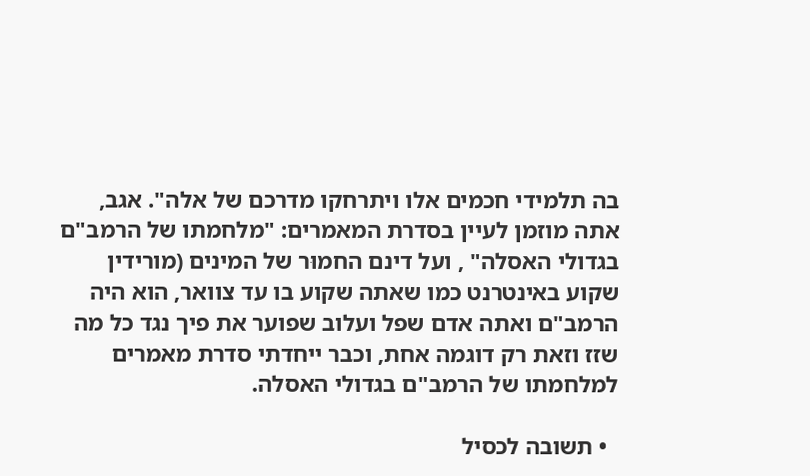בה תלמידי חכמים אלו ויתרחקו מדרכם של אלה". אגב, אתה מוזמן לעיין בסדרת המאמרים: "מלחמתו של הרמב"ם בגדולי האסלה" , ועל דינם החמוּר של המינים (מורידין שקוע באינטרנט כמו שאתה שקוע בו עד צוואר, הוא היה הרמב"ם ואתה אדם שפל ועלוב שפוער את פיך נגד כל מה שזז וזאת רק דוגמה אחת, וכבר ייחדתי סדרת מאמרים למלחמתו של הרמב"ם בגדולי האסלה.

  • תשובה לכסיל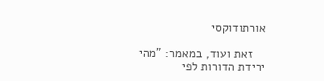אורתודוקסי

    זאת ועוד, במאמר: "מהי ירידת הדורות לפי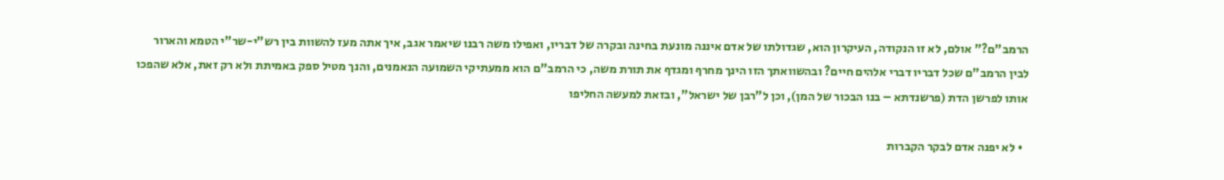הרמב"ם?" אולם, לא זו הנקודה, העיקרון הוא, שגדולתו של אדם איננה מונעת בחינה ובקרה של דבריו, ואפילו משה רבנו שיאמר אגב, איך אתה מעז להשוות בין רש"י-שר"י הטמא והארור לבין הרמב"ם שכל דבריו דברי אלהים חיים? ובהשוואתך הזו הינך מחרף ומגדף את תורת משה, כי הרמב"ם הוא ממעתיקי השמועה הנאמנים, והנך מטיל ספק באמיתת ולא רק זאת, אלא שהפכו אותו לפרשן הדת (פרשנדתא – בנו הבכור של המן), וכן ל"רבן של ישראל", ובזאת למעשה החליפו

  • לא יפנה אדם לבקר הקברות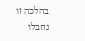בהלכה זו נחבלו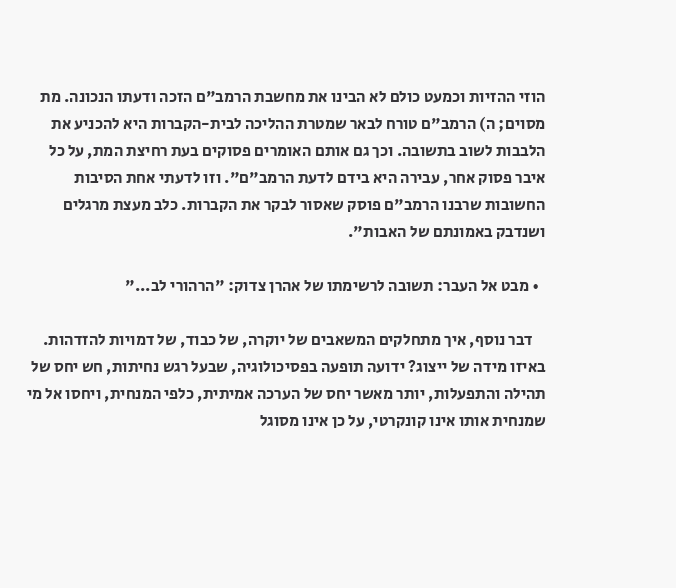הוזי ההזיות וכמעט כולם לא הבינו את מחשבת הרמב"ם הזכה ודעתו הנכונה. מת מסוים; ה) הרמב"ם טורח לבאר שמטרת ההליכה לבית-הקברות היא להכניע את הלבבות לשוב בתשובה. וכך גם אותם האומרים פסוקים בעת רחיצת המת, על כל איבר פסוק אחר, עבירה היא בידם לדעת הרמב"ם". וזו לדעתי אחת הסיבות החשובות שרבנו הרמב"ם פוסק שאסור לבקר את הקברות. כלב מעצת מרגלים ושנדבק באמונתם של האבות".

  • מבט אל העבר: תשובה לרשימתו של אהרן צדוק: "הרהורי לב..."

    דבר נוסף, איך מתחלקים המשאבים של יוקרה, של כבוד, של דמויות להזדהות. באיזו מידה של ייצוג? ידועה תופעה בפסיכולוגיה, שבעל רגש נחיתות, חש יחס של תהילה והתפעלות, יותר מאשר יחס של הערכה אמיתית, כלפי המנחית, ויחסו אל מי שמנחית אותו אינו קונקרטי, על כן אינו מסוגל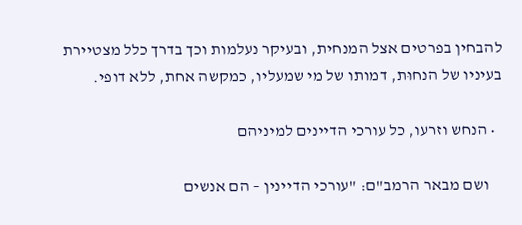להבחין בפרטים אצל המנחית, ובעיקר נעלמות וכך בדרך כלל מצטיירת בעיניו של הנחוּת, דמותו של מי שמעליו, כמקשה אחת, ללא דופי.

  • הנחש וזרעו, כל עורכי הדיינים למיניהם

    ושם מבאר הרמב"ם: "עורכי הדיינין – הם אנשים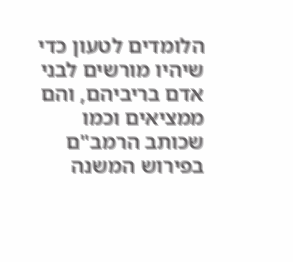הלומדים לטעון כדי שיהיו מורשים לבני אדם בריביהם, והם ממציאים וכמו שכותב הרמב"ם בפירוש המשנה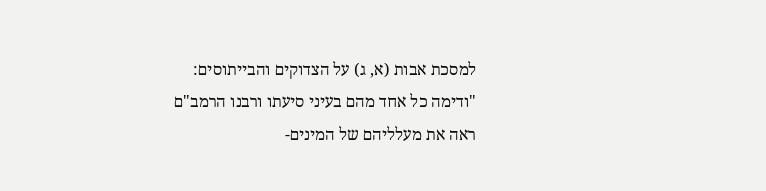למסכת אבות (א, ג) על הצדוקים והבייתוסים: "ודימה כל אחד מהם בעיני סיעתו ורבנו הרמב"ם ראה את מעלליהם של המינים-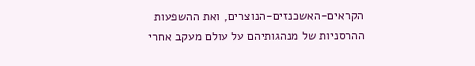הקראים-האשכנזים-הנוצרים, ואת ההשפעות ההרסניות של מנהגותיהם על עולם מעקב אחרי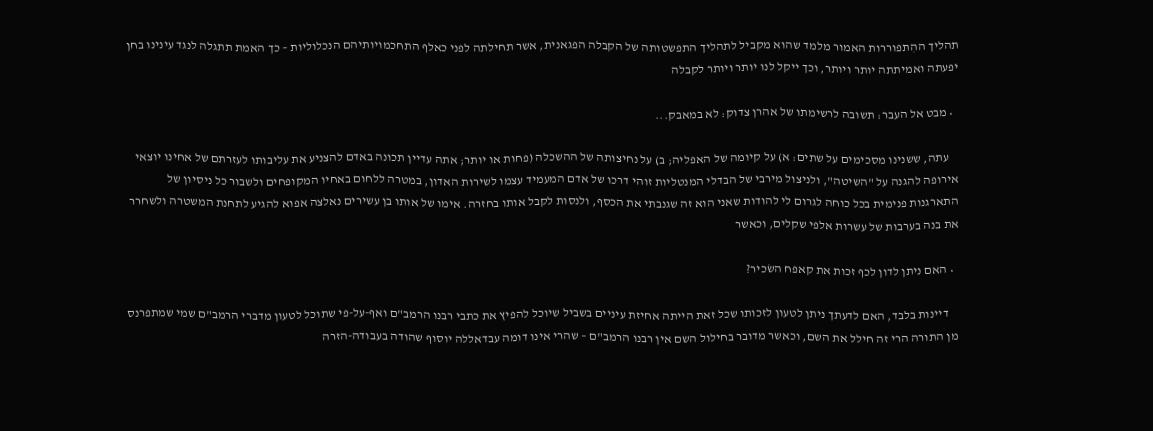תהליך ההִתפוררות האמור מלמד שהוא מקביל לתהליך התפשטותה של הקבלה הפגאנית, אשר תחילתה לפני כאלף התחכמויותיהם הנכלוליות – כך האמת תתגלה לנגד עינינו בחן יפעתה ואמיתתה יותר ויותר, וכך ייקל לנו יותר ויותר לקבלה

  • מבט אל העבר: תשובה לרשימתו של אהרן צדוק: לא במאבק...

    עתה, ששנינו מסכימים על שתים: א) על קיומה של האפליה; ב) על נחיצותה של ההשכלה (פחות או יותר; אתה עדיין תכונה באדם להצניע את עליבותו לעזרתם של אחינו יוצאי אירופה להגנה על "השיטה", ולניצול מירבי של הבדלי המנטליות זוהי דרכו של אדם המעמיד עצמו לשירות האדון, במטרה ללחום באחיו המקופחים ולשבור כל ניסיון של התארגנות פנימית בכל כוחה לגרום לי להודות שאני הוא זה שגנבתי את הכסף, ולנסות לקבל אותו בחזרה. אימו של אותו בן עשירים נאלצה אפוא להגיע לתחנת המשטרה ולשחרר את בנה בערבות של עשרות אלפי שקלים, וכאשר

  • האם ניתן לדון לכף זכות את קאפח השׂכיר?

    דיינות בלבד, האם לדעתך ניתן לטעון לזכותו שכל זאת הייתה אחיזת עיניים בשביל שיוכל להפיץ את כתבי רבנו הרמב"ם ואף-על-פי שתוכל לטעון מדברי הרמב"ם שמי שמתפרנס מן התורה הרי זה חילל את השם, וכאשר מדובר בחילול השם אין רבנו הרמב"ם – שהרי אינו דומה עבדאללה יוסוף שהודה בעבודה-הזרה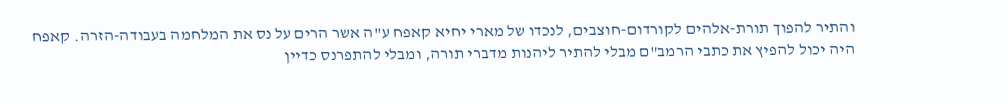והתיר להפוך תורת-אלהים לקורדום-חוצבים, לנכדו של מארי יחיא קאפח ע"ה אשר הרים על נס את המלחמה בעבודה-הזרה. קאפח היה יכול להפיץ את כתבי הרמב"ם מבלי להתיר ליהנות מדברי תורה, ומבלי להתפרנס כדיין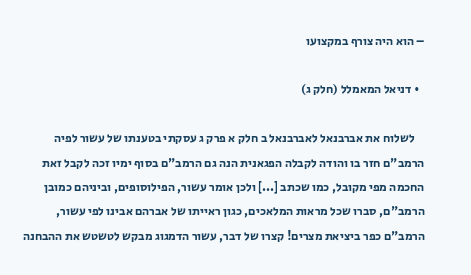– הוא היה צורף במקצועו

  • דניאל המאמלל (חלק ג)

    לשלוח את אברבנאל לאברבנאל ב חלק א פרק ג עסקתי בטענתו של עשור לפיה הרמב"ם חזר בו והודה לקבלה הפגאנית הנה גם הרמב"ם בסוף ימיו זכה לקבל זאת החכמה מפי מקובל, כמו שכתב [...] ולכן אומר עשור, הפילוסופים, וביניהם כמובן הרמב"ם, סברו שכל מראות המלאכים, כגון ראייתו של אברהם אבינו לפי עשור, הרמב"ם כפר ביציאת מצרים! קצרו של דבר, עשור הדמגוג מבקש לטשטש את ההבחנה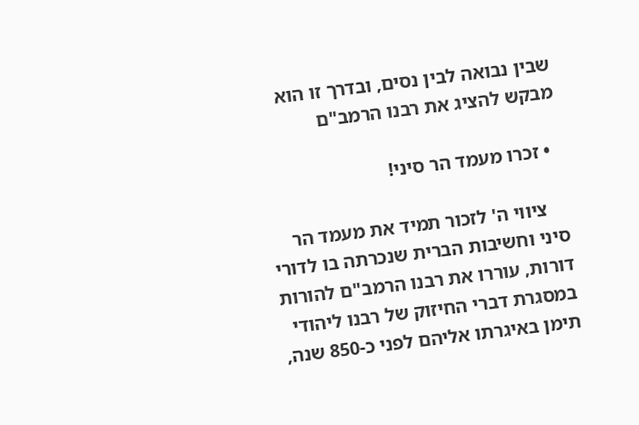שבין נבואה לבין נסים, ובדרך זו הוא מבקש להציג את רבנו הרמב"ם

  • זכרו מעמד הר סיני!

    ציווי ה' לזכור תמיד את מעמד הר סיני וחשיבות הברית שנכרתה בו לדורי דורות, עוררו את רבנו הרמב"ם להורות במסגרת דברי החיזוק של רבנו ליהודי תימן באיגרתו אליהם לפני כ-850 שנה,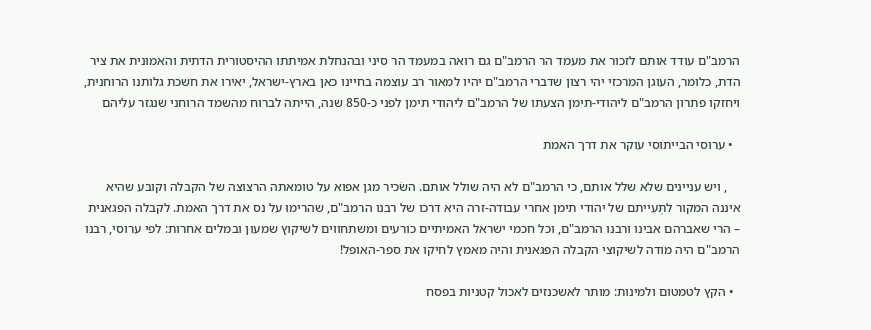הרמב"ם עודד אותם לזכור את מעמד הר הרמב"ם גם רואה במעמד הר סיני ובהנחלת אמיתתו ההיסטורית הדתית והאמוּנית את ציר הדת, כלומר, העוגן המרכזי יהי רצון שדברי הרמב"ם יהיו למאור רב עוצמה בחיינו כאן בארץ-ישראל, יאירו את חשכת גלותנו הרוחנית, ויחזקו פתרון הרמב"ם ליהודי-תימן הצעתו של הרמב"ם ליהודי תימן לפני כ-850 שנה, הייתה לברוח מהשמד הרוחני שנגזר עליהם

  • ערוסי הבייתוסי עוקר את דרך האמת

    , ויש עניינים שלא שלל אותם, כי הרמב"ם לא היה שולל אותם. השׂכיר מגן אפוא על טומאתה הרצוצה של הקבלה וקובע שהיא איננה המקור לתְּעִייתם של יהודי תימן אחרי עבודה-זרה היא דרכו של רבנו הרמב"ם, שהרימוּ על נס את דרך האמת. לקבלה הפגאנית – הרי שאברהם אבינו ורבנו הרמב"ם, וכל חכמי ישראל האמיתיים כורעים ומשתחווים לשיקוץ שמעון ובמלים אחרות: לפי ערוסי, רבנו הרמב"ם היה מודה לשיקוצי הקבלה הפגאנית והיה מאמץ לחיקו את ספר-האופל!

  • הקץ לטמטום ולמינות: מותר לאשכנזים לאכול קטניות בפסח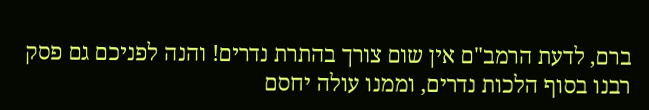ברם, לדעת הרמב"ם אין שום צורך בהתרת נדרים! והנה לפניכם גם פסק רבנו בסוף הלכות נדרים, וממנו עולה יחסם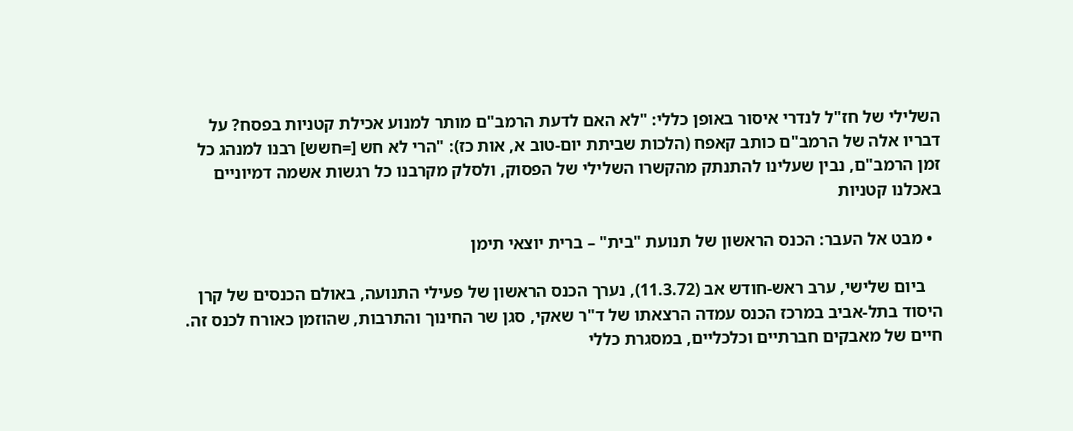השלילי של חז"ל לנדרי איסור באופן כללי: "לא האם לדעת הרמב"ם מותר למנוע אכילת קטניות בפסח? על דבריו אלה של הרמב"ם כותב קאפח (הלכות שביתת יום-טוב א, אות כז): "הרי לא חש [=חשש] רבנו למנהג כל זמן הרמב"ם, נבין שעלינו להתנתק מהקשרו השלילי של הפסוק, ולסלק מקרבנו כל רגשות אשמה דמיוניים באכלנו קטניות

  • מבט אל העבר: הכנס הראשון של תנועת "בית" – ברית יוצאי תימן

    ביום שלישי, ערב ראש-חודש אב (11.3.72), נערך הכנס הראשון של פעילי התנועה, באולם הכנסים של קרן היסוד בתל-אביב במרכז הכנס עמדה הרצאתו של ד"ר שאקי, סגן שר החינוך והתרבות, שהוזמן כאורח לכנס זה. חיים של מאבקים חברתיים וכלכליים, במסגרת כללי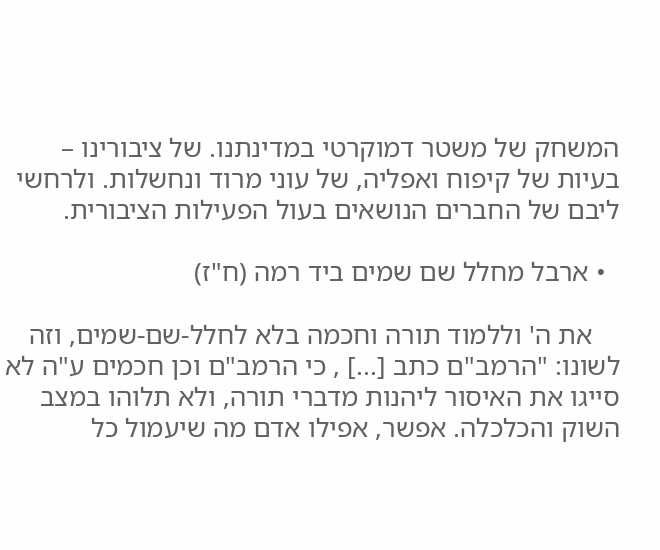המשחק של משטר דמוקרטי במדינתנו. של ציבורינו – בעיות של קיפוח ואפליה, של עוני מרוד ונחשלות. ולרחשי ליבם של החברים הנושאים בעול הפעילות הציבורית.

  • ארבל מחלל שם שמים ביד רמה (ח"ז)

    את ה' וללמוד תורה וחכמה בלא לחלל-שם-שמים, וזה לשונו: "הרמב"ם כתב [...] , כי הרמב"ם וכן חכמים ע"ה לא סייגו את האיסור ליהנות מדברי תורה, ולא תלוהו במצב השוק והכלכלה. אפשר, אפילו אדם מה שיעמול כל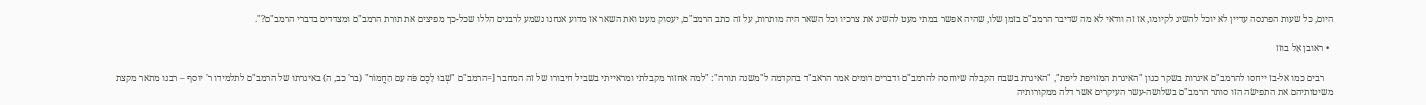היום, כל שעות הפרנסה עדיין לא יוכל להשיג לקיומו, אז זה וודאי לא מה שדיבר הרמב"ם בזמן שלו, שהיה אפשר במתי מעט להשיג את צרכיו וכל השאר היה מותרות, על זה כתב הרמב"ם, יעסוק מעט ואת השאר אז מדוע אנחנו נשמע לרבנים הללו שכל-כך מפיצים את תורת הרמב"ם ומצדדים בדברי הרמב"ם?".

  • ראובן אַל בוזז

    רבים כמו אל-בז ייחסו להרמב"ם איגרות בשקר כגון "האיגרת המזויפת ליפת", "האיגרת בשבח הקבלה שיוחסה להרמב"ם ודברים דומים אמר הראב"ד בהקדמה ל"משנה תורה": "למה אחזור מקבלתי ומראייתי בשביל חיבורו של זה המחבר [=הרמב"ם "שְׁבוּ לָכֶם פֹּה עִם הַחֲמוֹר" (בר' כב, ה) באיגרתו של הרמב"ם לתלמידו ר' יוסף – רבנו מתאר מקצת משיטותיהם את התפישׂה הזו סותר הרמב"ם בשלושה-עשר העיקרים אשר דלה ממקורותיה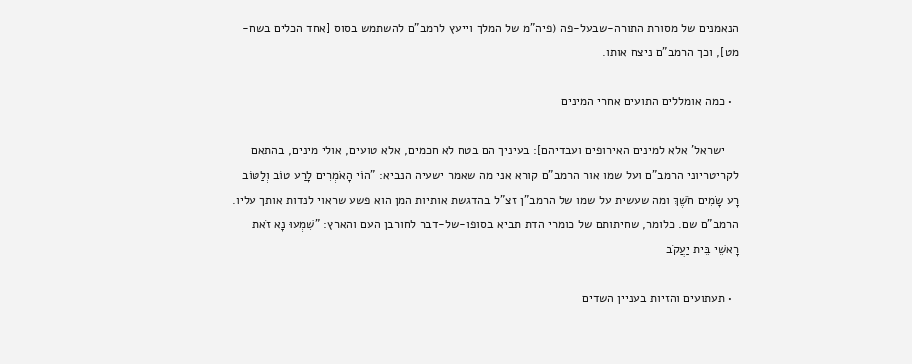הנאמנים של מסורת התורה-שבעל-פה (פיה"מ של המלך וייעץ לרמב"ם להשתמש בסוס [אחד הכלים בשח-מט], וכך הרמב"ם ניצח אותו.

  • כמה אומללים התועים אחרי המינים

    ישראל' אלא למינים האירופים ועבדיהם]: בעיניך הם בטח לא חכמים, אלא טועים, אולי מינים, בהתאם לקריטריוני הרמב"ם ועל שמו אור הרמב"ם קורא אני מה שאמר ישעיה הנביא: "הוֹי הָאֹמְרִים לָרַע טוֹב וְלַטּוֹב רָע שָׂמִים חֹשֶׁךְ ומה שעשית על שמו של הרמב"ן זצ"ל בהדגשת אותיות המן הוא פשע שראוי לנדות אותך עליו. הרמב"ם שם. כלומר, שחיתותם של כומרי הדת תביא בסופו-של-דבר לחורבן העם והארץ: "שִׁמְעוּ נָא זֹאת רָאשֵׁי בֵּית יַעֲקֹב

  • תעתועים והזיות בעניין השדים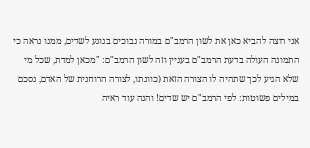אני רוצה להביא כאן את לשון הרמב"ם במורה נבוכים בנוגע לשדים, ממנו נראה כי התמונה העולה בדעת הרמב"ם בעניין וזה לשון הרמב"ם: "מכאן למדת, שכל מי שלא הגיע לכך שתהיה לו הצורה הזאת (כוונתו, לצורה הרוחנית של האדם, נסכם במילים פשוטות: לפי הרמב"ם יש שדים! והנה עוד ראיה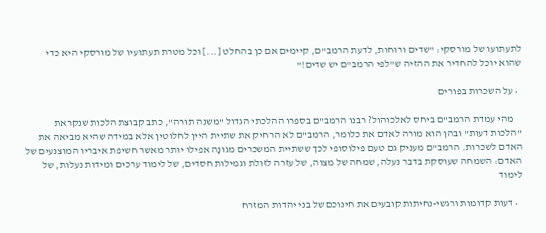לתעתועו של מורסקי: "שדים ורוחות, לדעת הרמב"ם, קיימים אם כן בהחלט [...] וכל מטרת תעתועיו של מורסקי היא כדי שהוא יוכל להחדיר את ההזיה ש"לפי הרמב"ם יש שדים!"

  • על השכרות בפורים

    מהי עמדת הרמב"ם ביחס לאלכוהול? רבנו הרמב"ם בספרו ההלכתי הגדול "משנה תורה", כתב קבוצת הלכות שנקראת "הלכות דעות" ובהן הוא מורה לאדם את כלומר, הרמב"ם לא הרחיק את שתיית היין לחלוטין אלא במידה שהיא מביאה את האדם לשכרות. הרמב"ם מעניק גם טעם פילוסופי לכך ששתיית המשכרים מגונָה אפילו יותר מאשר חשיפת איבריו המוצנעים של האדם: השמחה שעוסקת בדבר נעלה, שמחה של מצוה, של עזרה לזולת וגמילות חסדים, של לימוד ערכים ומידות נעלות, של לימוד

  • דעות קדומות ורגשי-נחיתות קובעים את חינוכם של בני יהדות המזרח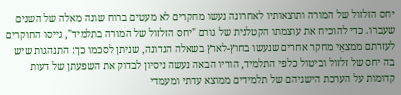יחס הזלזול של המורה ותוצאותיו לאחרונה נעשו מחקרים לא מעטים ברוח שונה מאלה של השנים שעברו. כדי להוכיח את עוצמתו הקטלנית של גורם "יחס הזלזול של המורה בתלמיד", גייסו החוקרים לעזרתם ממצאֵי מחקר אחרים שנעשו בחוץ-לארץ בשאלה הנדונה, שניתן לסכמו כך: התנהגות שיש בה יחס של זלזול וביטול כלפי התלמיד, הוריו הבאה נעשה ניסיון לבדוק את השפעתן של דעות קדומות על הערכת הישגיהם של תלמידים ממוצא עדתי ומעמדי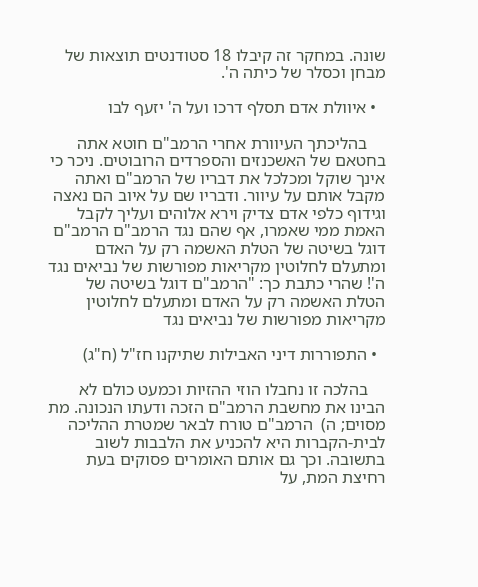שונה. במחקר זה קיבלו 18 סטודנטים תוצאות של מבחן וכסלר של כיתה ה'.

  • איוולת אדם תסלף דרכו ועל ה' יזעף לבו

    בהליכתך העיוורת אחרי הרמב"ם חוטא אתה בחטאם של האשכנזים והספרדים הרובוטים. ניכר כי אינך שוקל ומכלכל את דבריו של הרמב"ם ואתה מקבל אותם על עיוור. ודבריו שם על איוב הם נאצה וגידוף כלפי אדם צדיק וירא אלוהים ועליך לקבל האמת ממי שאמרו, אף שהם נגד הרמב"ם הרמב"ם דוגל בשיטה של הטלת האשמה רק על האדם ומתעלם לחלוטין מקריאות מפורשות של נביאים נגד ה'! שהרי כתבת כך: "הרמב"ם דוגל בשיטה של הטלת האשמה רק על האדם ומתעלם לחלוטין מקריאות מפורשות של נביאים נגד

  • התפוררות דיני האבילות שתיקנו חז"ל (ח"ג)

    בהלכה זו נחבלו הוזי ההזיות וכמעט כולם לא הבינו את מחשבת הרמב"ם הזכה ודעתו הנכונה. מת מסוים; ה)  הרמב"ם טורח לבאר שמטרת ההליכה לבית-הקברות היא להכניע את הלבבות לשוב בתשובה. וכך גם אותם האומרים פסוקים בעת רחיצת המת, על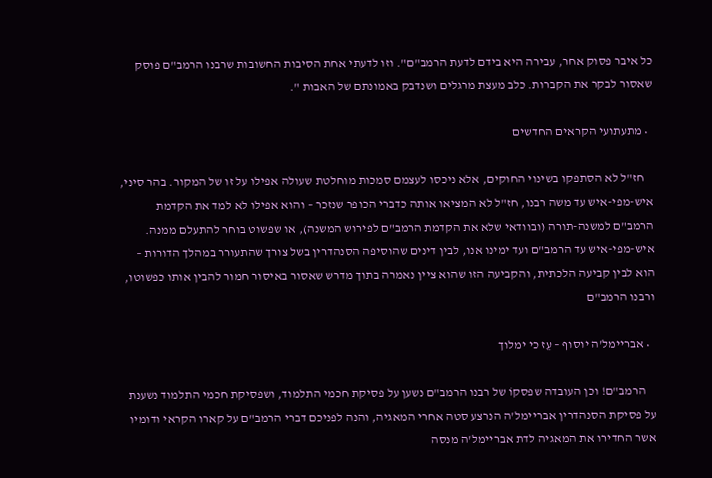כל איבר פסוק אחר, עבירה היא בידם לדעת הרמב"ם". וזו לדעתי אחת הסיבות החשובות שרבנו הרמב"ם פוסק שאסור לבקר את הקברות. כלב מעצת מרגלים ושנדבק באמונתם של האבות ".

  • מתעתועי הקראים החדשים

    חז"ל לא הסתפקו בשינוי החוקים, אלא ניכסו לעצמם סמכות מוחלטת שעולה אפילו על זו של המקור. בהר סיני, איש-מפי-איש עד משה רבנו, חז"ל לא המציאו אותה כדברי הכופר שנזכר – והוא אפילו לא למד את הקדמת הרמב"ם למשנה-תורה (ובוודאי שלא את הקדמת הרמב"ם לפירוש המשנה), או שפשוט בוחר להתעלם ממנה.  איש-מפי-איש עד הרמב"ם ועד ימינו אנו, לבין דינים שהוסיפה הסנהדרין בשל צורך שהתעורר במהלך הדורות – הוא לבין קביעה הלכתית, והקביעה הזו שהוא ציין נאמרה בתוך מדרש שאסור באיסור חמור להבין אותו כפשוטו, ורבנו הרמב"ם

  • אבריימל'ה יוסוף – עֵז כי ימלוך

    הרמב"ם! וכן העובדה שפסקוֹ של רבנו הרמב"ם נשען על פסיקת חכמי התלמוד, ושפסיקת חכמי התלמוד נשענת על פסיקת הסנהדרין אבריימל'ה הנרצע סטה אחרי המאגיה, והנה לפניכם דברי הרמב"ם על קארו הקראי ודומיו אשר החדירו את המאגיה לדת אבריימל'ה מנסה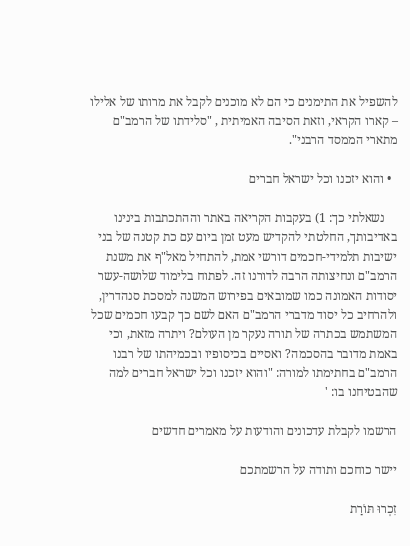להשפיל את התימנים כי הם לא מוכנים לקבל את מרותו של אלילו – קארו הקראי, וזאת הסיבה האמיתית , "סלידתו של הרמב"ם מתארי הממסד הרבני".

  • והוא יזכנו וכל ישראל חברים

    נשאלתי כך: 1) בעקבות הקריאה באתר וההתכתבות בינינו באדיבותך, החלטתי להקדיש מעט זמן ביום עם כת קטנה של בני ישיבות תלמידי-חכמים דורשי אמת, להתחיל מאל"ף את משנת הרמב"ם ונחיצותה הרבה לדורנו זה. לפתוח בלימוד שלושה-עשר יסודות האמונה כמו שמובאים בפירוש המשנה למסכת סנהדרין, ולהרחיב כל יסוד מדברי הרמב"ם האם לשם כך קבעו חכמים שכל המשתמש בכתרה של תורה נעקר מן העולם? ויתרה מזאת, וכי באמת מדובר בהסכמה? ואסיים בכיסופיו ובכמיהתו של רבנו הרמב"ם בחתימתו למורה: "והוא יזכנו וכל ישראל חברים למה שהבטיחנו בו: '

הרשמו לקבלת עדכונים והודעות על מאמרים חדשים

יישר כוחכם ותודה על הרשמתכם

זִכְרוּ תּוֹרַת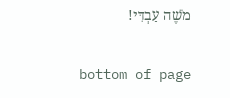מֹשֶׁה עַבְדִּי!

bottom of page